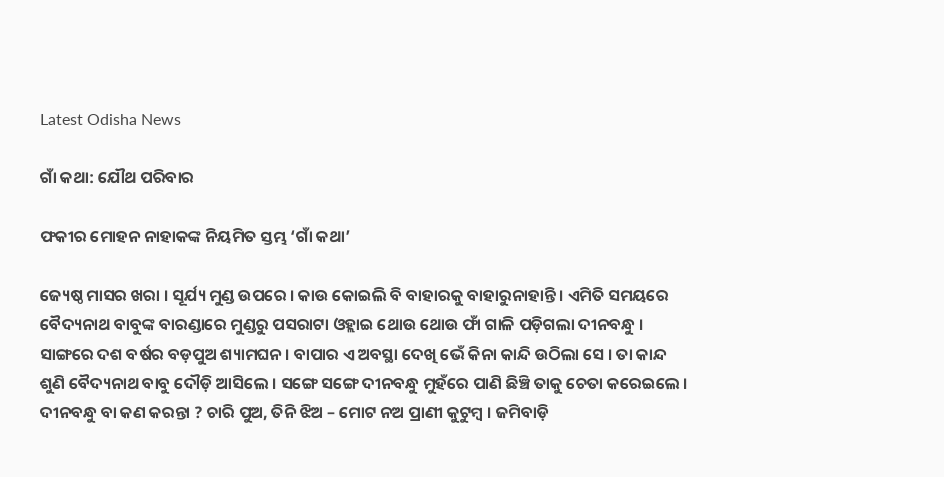Latest Odisha News

ଗାଁ କଥା: ଯୌଥ ପରିବାର

ଫକୀର ମୋହନ ନାହାକଙ୍କ ନିୟମିତ ସ୍ତମ୍ଭ ‘ଗାଁ କଥା’

ଜ୍ୟେଷ୍ଠ ମାସର ଖରା । ସୂର୍ଯ୍ୟ ମୁଣ୍ଡ ଉପରେ । କାଉ କୋଇଲି ବି ବାହାରକୁ ବାହାରୁନାହାନ୍ତି । ଏମିତି ସମୟରେ ବୈଦ୍ୟନାଥ ବାବୁଙ୍କ ବାରଣ୍ଡାରେ ମୁଣ୍ଡରୁ ପସରାଟା ଓହ୍ଲାଇ ଥୋଉ ଥୋଉ ଫାଁ ଗାଳି ପଡ଼ିଗଲା ଦୀନବନ୍ଧୁ । ସାଙ୍ଗରେ ଦଶ ବର୍ଷର ବଡ଼ପୁଅ ଶ୍ୟାମଘନ । ବାପାର ଏ ଅବସ୍ଥା ଦେଖି ଭେଁ କିନା କାନ୍ଦି ଉଠିଲା ସେ । ତା କାନ୍ଦ ଶୁଣି ବୈଦ୍ୟନାଥ ବାବୁ ଦୌଡ଼ି ଆସିଲେ । ସଙ୍ଗେ ସଙ୍ଗେ ଦୀନବନ୍ଧୁ ମୁହଁରେ ପାଣି ଛିଞ୍ଚି ତାକୁ ଚେତା କରେଇଲେ । ଦୀନବନ୍ଧୁ ବା କଣ କରନ୍ତା ? ଚାରି ପୁଅ, ତିନି ଝିଅ – ମୋଟ ନଅ ପ୍ରାଣୀ କୁଟୁମ୍ବ । ଜମିବାଡ଼ି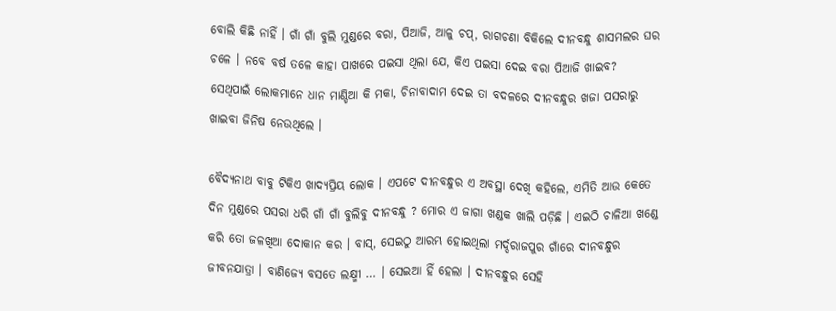ବୋଲି କିଛି ନାହିଁ । ଗାଁ ଗାଁ ବୁଲି ମୁଣ୍ଡରେ ବରା, ପିଆଜି, ଆଳୁ ଚପ୍, ରାଗଚଣା ବିକିଲେ ଦୀନବନ୍ଧୁ ଶାସମଲର ଘର ଚଳେ । ନବେ ବର୍ଷ ତଳେ କାହା ପାଖରେ ପଇସା ଥିଲା ଯେ, କିଏ ପଇସା ଦେଇ ବରା ପିଆଜି ଖାଇବ? ସେଥିପାଇଁ ଲୋକମାନେ ଧାନ ମାଣ୍ଡିଆ କି ମକା, ଚିନାବାଦାମ ଦେଇ ତା ବଦଳରେ ଦୀନବନ୍ଧୁର ଖଜା ପସରାରୁ ଖାଇବା ଜିନିଷ ନେଉଥିଲେ ।

ବୈଦ୍ୟନାଥ ବାବୁ ଟିକିଏ ଖାଦ୍ୟପ୍ରିୟ ଲୋକ । ଏପଟେ ଦୀନବନ୍ଧୁର ଏ ଅବସ୍ଥା ଦେଖି କହିଲେ, ଏମିତି ଆଉ କେତେ ଦିନ ମୁଣ୍ଡରେ ପସରା ଧରି ଗାଁ ଗାଁ ବୁଲିବୁ ଦୀନବନ୍ଧୁ ? ମୋର ଏ ଜାଗା ଖଣ୍ଡକ ଖାଲି ପଡ଼ିଛି । ଏଇଠି ଚାଳିଆ ଖଣ୍ଡେ କରି ତୋ ଜଳଖିଆ ଦୋକାନ କର । ବାସ୍, ସେଇଠୁ ଆରମ୍ଭ ହୋଇଥିଲା ମର୍ଦ୍ଦରାଜପୁର ଗାଁରେ ଦୀନବନ୍ଧୁର ଜୀବନଯାତ୍ରା । ବାଣିଜ୍ୟେ ବସତେ ଲକ୍ଷ୍ମୀ … । ସେଇଆ ହିଁ ହେଲା । ଦୀନବନ୍ଧୁର ସେହି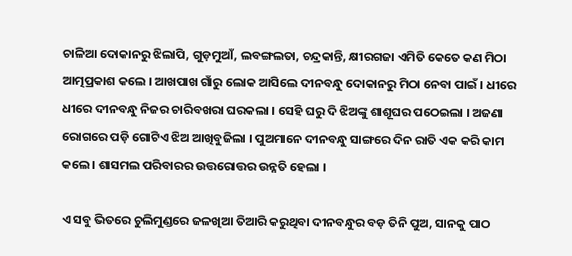ଚାଳିଆ ଦୋକାନରୁ ଝିଲାପି, ଗୁଡ଼ମୁଆଁ, ଲବଙ୍ଗଲତା, ଚନ୍ଦ୍ରକାନ୍ତି, କ୍ଷୀରଗଜା ଏମିତି କେତେ କଣ ମିଠା ଆତ୍ମପ୍ରକାଶ କଲେ । ଆଖପାଖ ଗାଁରୁ ଲୋକ ଆସିଲେ ଦୀନବନ୍ଧୁ ଦୋକାନରୁ ମିଠା ନେବା ପାଇଁ । ଧୀରେ ଧୀରେ ଦୀନବନ୍ଧୁ ନିଜର ଚାରିବଖରା ଘରକଲା । ସେହି ଘରୁ ଦି ଝିଅଙ୍କୁ ଶାଶୂଘର ପଠେଇଲା । ଅଜଣା ରୋଗରେ ପଡ଼ି ଗୋଟିଏ ଝିଅ ଆଖିବୁଜିଲା । ପୁଅମାନେ ଦୀନବନ୍ଧୁ ସାଙ୍ଗରେ ଦିନ ରାତି ଏକ କରି କାମ କଲେ । ଶାସମଲ ପରିବାରର ଉତ୍ତରୋତ୍ତର ଉନ୍ନତି ହେଲା ।

ଏ ସବୁ ଭିତରେ ଚୁଲିମୁଣ୍ଡରେ ଜଳଖିଆ ତିଆରି କରୁଥିବା ଦୀନବନ୍ଧୁର ବଡ଼ ତିନି ପୁଅ, ସାନକୁ ପାଠ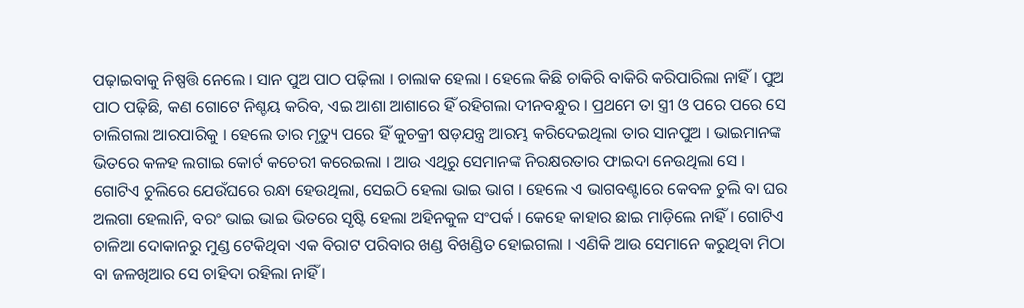ପଢ଼ାଇବାକୁ ନିଷ୍ପତ୍ତି ନେଲେ । ସାନ ପୁଅ ପାଠ ପଢ଼ିଲା । ଚାଲାକ ହେଲା । ହେଲେ କିଛି ଚାକିରି ବାକିରି କରିପାରିଲା ନାହିଁ । ପୁଅ ପାଠ ପଢ଼ିଛି, କଣ ଗୋଟେ ନିଶ୍ଚୟ କରିବ, ଏଇ ଆଶା ଆଶାରେ ହିଁ ରହିଗଲା ଦୀନବନ୍ଧୁର । ପ୍ରଥମେ ତା ସ୍ତ୍ରୀ ଓ ପରେ ପରେ ସେ ଚାଲିଗଲା ଆରପାରିକୁ । ହେଲେ ତାର ମୃତ୍ୟୁ ପରେ ହିଁ କୁଚକ୍ରୀ ଷଡ଼ଯନ୍ତ୍ର ଆରମ୍ଭ କରିଦେଇଥିଲା ତାର ସାନପୁଅ । ଭାଇମାନଙ୍କ ଭିତରେ କଳହ ଲଗାଇ କୋର୍ଟ କଚେରୀ କରେଇଲା । ଆଉ ଏଥିରୁ ସେମାନଙ୍କ ନିରକ୍ଷରତାର ଫାଇଦା ନେଉଥିଲା ସେ । ଗୋଟିଏ ଚୁଲିରେ ଯେଉଁଘରେ ରନ୍ଧା ହେଉଥିଲା, ସେଇଠି ହେଲା ଭାଇ ଭାଗ । ହେଲେ ଏ ଭାଗବଣ୍ଟାରେ କେବଳ ଚୁଲି ବା ଘର ଅଲଗା ହେଲାନି, ବରଂ ଭାଇ ଭାଇ ଭିତରେ ସୃଷ୍ଟି ହେଲା ଅହିନକୁଳ ସଂପର୍କ । କେହେ କାହାର ଛାଇ ମାଡ଼ିଲେ ନାହିଁ । ଗୋଟିଏ ଚାଳିଆ ଦୋକାନରୁ ମୁଣ୍ଡ ଟେକିଥିବା ଏକ ବିରାଟ ପରିବାର ଖଣ୍ଡ ବିଖଣ୍ଡିତ ହୋଇଗଲା । ଏଣିକି ଆଉ ସେମାନେ କରୁଥିବା ମିଠା ବା ଜଳଖିଆର ସେ ଚାହିଦା ରହିଲା ନାହିଁ ।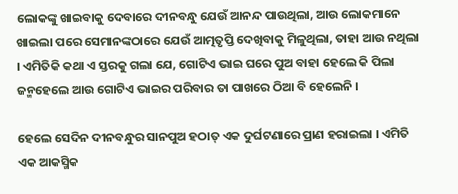ଲୋକଙ୍କୁ ଖାଇବାକୁ ଦେବାରେ ଦୀନବନ୍ଧୁ ଯେଉଁ ଆନନ୍ଦ ପାଉଥିଲା, ଆଉ ଲୋକମାନେ ଖାଇଲା ପରେ ସେମାନଙ୍କଠାରେ ଯେଉଁ ଆତ୍ମତୃପ୍ତି ଦେଖିବାକୁ ମିଳୁଥିଲା, ତାହା ଆଉ ନଥିଲା । ଏମିତିକି କଥା ଏ ସ୍ତରକୁ ଗଲା ଯେ, ଗୋଟିଏ ଭାଇ ଘରେ ପୁଅ ବାହା ହେଲେ କି ପିଲା ଜନ୍ମହେଲେ ଆଉ ଗୋଟିଏ ଭାଇର ପରିବାର ତା ପାଖରେ ଠିଆ ବି ହେଲେନି ।

ହେଲେ ସେଦିନ ଦୀନବନ୍ଧୁର ସାନପୁଅ ହଠାତ୍ ଏକ ଦୁର୍ଘଟଣାରେ ପ୍ରାଣ ହରାଇଲା । ଏମିତି ଏକ ଆକସ୍ମିକ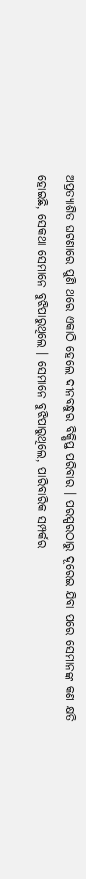ଅପ୍ରତ୍ୟାଶିତ ଘଟଣାରେ ପୁଣି ଥରେ ଏକାଠି ହେଲେ ଦୀନବନ୍ଧୁର ବିକ୍ଷିପ୍ତ ପରିବାର । ପରସ୍ପରଠାରୁ ଦୂରେଇ ଯିବା ପରେ ସେମାନଙ୍କ କଣ କ୍ଷତି ହୋଇଛି, ସେକଥା ସେମାନେ ବୁଝିପାରୁଥିଲେ । ସେମାନେ ବୁଝିପାରୁଥିଲେ, ପାରିବାରିକ ସମ୍ପର୍କର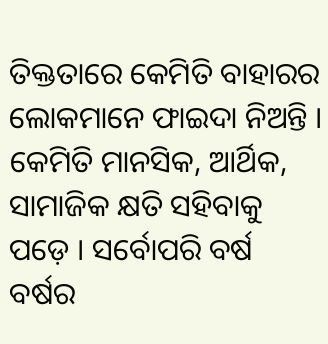ତିକ୍ତତାରେ କେମିତି ବାହାରର ଲୋକମାନେ ଫାଇଦା ନିଅନ୍ତି । କେମିତି ମାନସିକ, ଆର୍ଥିକ, ସାମାଜିକ କ୍ଷତି ସହିବାକୁ ପଡ଼େ । ସର୍ବୋପରି ବର୍ଷ ବର୍ଷର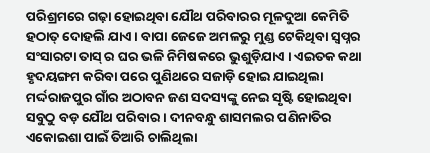ପରିଶ୍ରମରେ ଗଢ଼ା ହୋଇଥିବା ଯୌଥ ପରିବାରର ମୂଳଦୁଆ କେମିତି ହଠାତ୍ ଦୋହଲି ଯାଏ । ବାପା ଜେଜେ ଅମଳରୁ ମୁଣ୍ଡ ଟେକିଥିବା ସ୍ୱପ୍ନର ସଂସାରଟା ତାସ୍ ର ଘର ଭଳି ନିମିଷକରେ ଭୁଶୁଡ଼ିଯାଏ । ଏଇତକ କଥା ହୃଦୟଙ୍ଗମ କରିବା ପରେ ପୁଣିଥରେ ସଜାଡ଼ି ହୋଇ ଯାଇଥିଲା ମର୍ଦ୍ଦରାଜପୁର ଗାଁର ଅଠାବନ ଜଣ ସଦସ୍ୟଙ୍କୁ ନେଇ ସୃଷ୍ଟି ହୋଇଥିବା ସବୁଠୁ ବଡ଼ ଯୌଥ ପରିବାର । ଦୀନବନ୍ଧୁ ଶାସମଲର ପଣିନାତିର ଏକୋଇଶା ପାଇଁ ତିଆରି ଚାଲିଥିଲା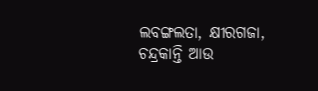ଲବଙ୍ଗଲତା, କ୍ଷୀରଗଜା, ଚନ୍ଦ୍ରକାନ୍ତି ଆଉ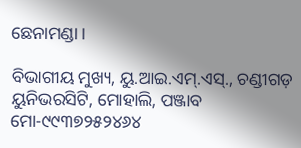ଛେନାମଣ୍ଡା ।

ବିଭାଗୀୟ ମୁଖ୍ୟ, ୟୁ.ଆଇ.ଏମ୍.ଏସ୍., ଚଣ୍ଡୀଗଡ଼ ୟୁନିଭରସିଟି, ମୋହାଲି, ପଞ୍ଜାବ ମୋ-୯୯୩୭୨୫୨୪୬୪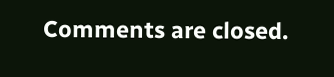Comments are closed.